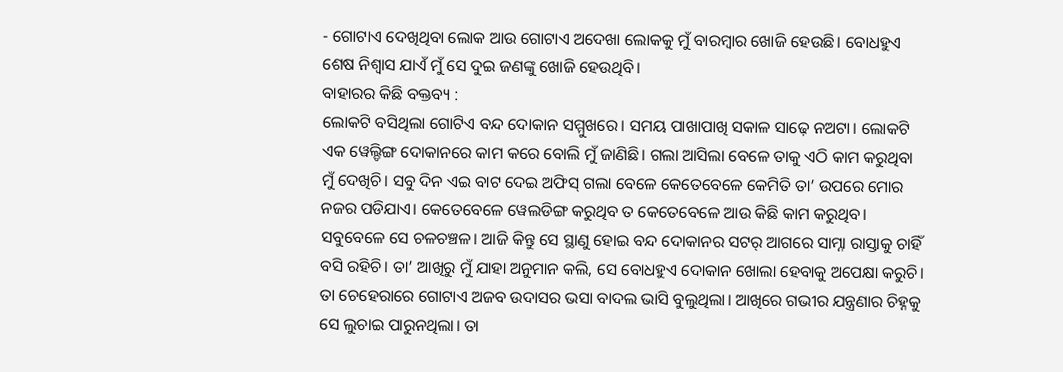- ଗୋଟାଏ ଦେଖିଥିବା ଲୋକ ଆଉ ଗୋଟାଏ ଅଦେଖା ଲୋକକୁ ମୁଁ ବାରମ୍ବାର ଖୋଜି ହେଉଛି। ବୋଧହୁଏ ଶେଷ ନିଶ୍ୱାସ ଯାଏଁ ମୁଁ ସେ ଦୁଇ ଜଣଙ୍କୁ ଖୋଜି ହେଉଥିବି।
ବାହାରର କିଛି ବକ୍ତବ୍ୟ :
ଲୋକଟି ବସିଥିଲା ଗୋଟିଏ ବନ୍ଦ ଦୋକାନ ସମ୍ମୁଖରେ। ସମୟ ପାଖାପାଖି ସକାଳ ସାଢ଼େ ନଅଟା। ଲୋକଟି ଏକ ୱେଲ୍ଡିଙ୍ଗ ଦୋକାନରେ କାମ କରେ ବୋଲି ମୁଁ ଜାଣିଛି। ଗଲା ଆସିଲା ବେଳେ ତାକୁ ଏଠି କାମ କରୁଥିବା ମୁଁ ଦେଖିଚି। ସବୁ ଦିନ ଏଇ ବାଟ ଦେଇ ଅଫିସ୍ ଗଲା ବେଳେ କେତେବେଳେ କେମିତି ତା’ ଉପରେ ମୋର ନଜର ପଡିଯାଏ। କେତେବେଳେ ୱେଲଡିଙ୍ଗ କରୁଥିବ ତ କେତେବେଳେ ଆଉ କିଛି କାମ କରୁଥିବ। ସବୁବେଳେ ସେ ଚଳଚଞ୍ଚଳ। ଆଜି କିନ୍ତୁ ସେ ସ୍ଥାଣୁ ହୋଇ ବନ୍ଦ ଦୋକାନର ସଟର୍ ଆଗରେ ସାମ୍ନା ରାସ୍ତାକୁ ଚାହିଁ ବସି ରହିଚି। ତା’ ଆଖିରୁ ମୁଁ ଯାହା ଅନୁମାନ କଲି, ସେ ବୋଧହୁଏ ଦୋକାନ ଖୋଲା ହେବାକୁ ଅପେକ୍ଷା କରୁଚି। ତା ଚେହେରାରେ ଗୋଟାଏ ଅଜବ ଉଦାସର ଭସା ବାଦଲ ଭାସି ବୁଲୁଥିଲା। ଆଖିରେ ଗଭୀର ଯନ୍ତ୍ରଣାର ଚିହ୍ନକୁ ସେ ଲୁଚାଇ ପାରୁନଥିଲା। ତା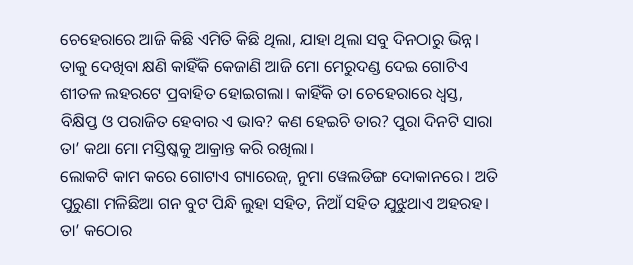ଚେହେରାରେ ଆଜି କିଛି ଏମିତି କିଛି ଥିଲା, ଯାହା ଥିଲା ସବୁ ଦିନଠାରୁ ଭିନ୍ନ। ତାକୁ ଦେଖିବା କ୍ଷଣି କାହିଁକି କେଜାଣି ଆଜି ମୋ ମେରୁଦଣ୍ଡ ଦେଇ ଗୋଟିଏ ଶୀତଳ ଲହରଟେ ପ୍ରବାହିତ ହୋଇଗଲା। କାହିଁକି ତା ଚେହେରାରେ ଧ୍ୱସ୍ତ, ବିକ୍ଷିପ୍ତ ଓ ପରାଜିତ ହେବାର ଏ ଭାବ? କଣ ହେଇଚି ତାର? ପୁରା ଦିନଟି ସାରା ତା’ କଥା ମୋ ମସ୍ତିଷ୍କକୁ ଆକ୍ରାନ୍ତ କରି ରଖିଲା।
ଲୋକଟି କାମ କରେ ଗୋଟାଏ ଗ୍ୟାରେଜ୍, ନୁମା ୱେଲଡିଙ୍ଗ ଦୋକାନରେ। ଅତି ପୁରୁଣା ମଳିଛିଆ ଗନ ବୁଟ ପିନ୍ଧି ଲୁହା ସହିତ, ନିଆଁ ସହିତ ଯୁଝୁଥାଏ ଅହରହ। ତା’ କଠୋର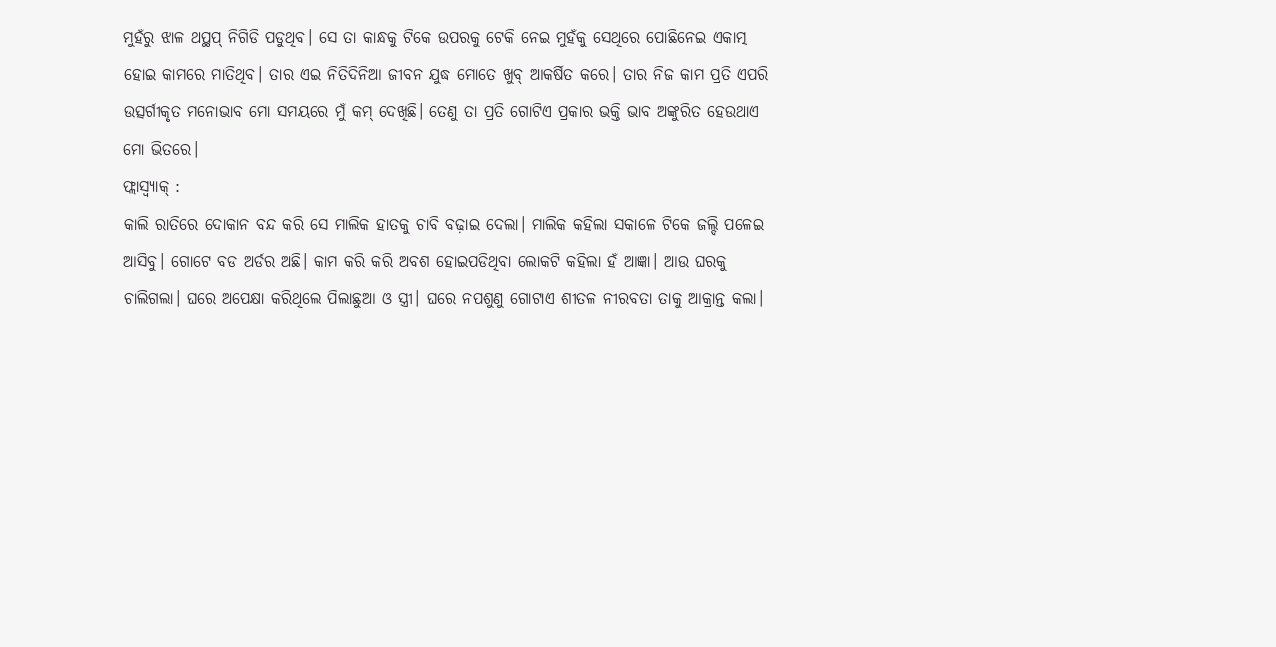ମୁହଁରୁ ଝାଳ ଥପ୍ଥପ୍ ନିଗିଡି ପଡୁଥିବ। ସେ ତା କାନ୍ଧକୁ ଟିକେ ଉପରକୁ ଟେକି ନେଇ ମୁହଁକୁ ସେଥିରେ ପୋଛିନେଇ ଏକାତ୍ମ ହୋଇ କାମରେ ମାତିଥିବ। ତାର ଏଇ ନିତିଦିନିଆ ଜୀବନ ଯୁଦ୍ଧ ମୋତେ ଖୁବ୍ ଆକର୍ଷିତ କରେ। ତାର ନିଜ କାମ ପ୍ରତି ଏପରି ଉତ୍ସର୍ଗୀକୃତ ମନୋଭାବ ମୋ ସମୟରେ ମୁଁ କମ୍ ଦେଖିଛି। ତେଣୁ ତା ପ୍ରତି ଗୋଟିଏ ପ୍ରକାର ଭକ୍ତି ଭାବ ଅଙ୍କୁରିତ ହେଉଥାଏ ମୋ ଭିତରେ।
ଫ୍ଲାସ୍ବ୍ୟାକ୍ :
କାଲି ରାତିରେ ଦୋକାନ ବନ୍ଦ କରି ସେ ମାଲିକ ହାତକୁ ଚାବି ବଢ଼ାଇ ଦେଲା। ମାଲିକ କହିଲା ସକାଳେ ଟିକେ ଜଲ୍ଦି ପଳେଇ ଆସିବୁ। ଗୋଟେ ବଡ ଅର୍ଡର ଅଛି। କାମ କରି କରି ଅବଶ ହୋଇପଡିଥିବା ଲୋକଟି କହିଲା ହଁ ଆଜ୍ଞା। ଆଉ ଘରକୁ ଚାଲିଗଲା। ଘରେ ଅପେକ୍ଷା କରିଥିଲେ ପିଲାଛୁଆ ଓ ସ୍ତ୍ରୀ। ଘରେ ନପଶୁଣୁ ଗୋଟାଏ ଶୀତଳ ନୀରବତା ତାକୁ ଆକ୍ରାନ୍ତ କଲା।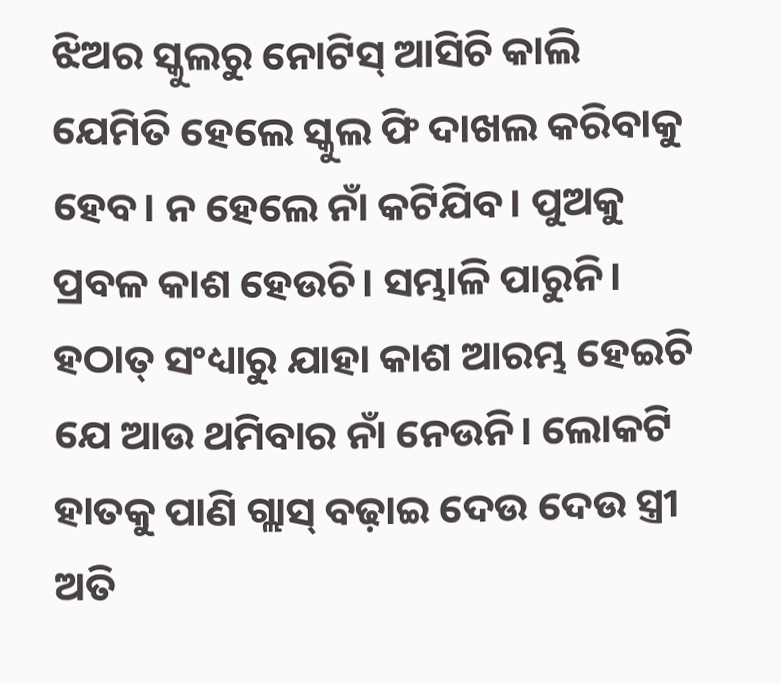ଝିଅର ସ୍କୁଲରୁ ନୋଟିସ୍ ଆସିଚି କାଲି ଯେମିତି ହେଲେ ସ୍କୁଲ ଫି ଦାଖଲ କରିବାକୁ ହେବ। ନ ହେଲେ ନାଁ କଟିଯିବ। ପୁଅକୁ ପ୍ରବଳ କାଶ ହେଉଚି। ସମ୍ଭାଳି ପାରୁନି। ହଠାତ୍ ସଂଧ୍ୟାରୁ ଯାହା କାଶ ଆରମ୍ଭ ହେଇଚି ଯେ ଆଉ ଥମିବାର ନାଁ ନେଉନି। ଲୋକଟି ହାତକୁ ପାଣି ଗ୍ଲାସ୍ ବଢ଼ାଇ ଦେଉ ଦେଉ ସ୍ତ୍ରୀ ଅତି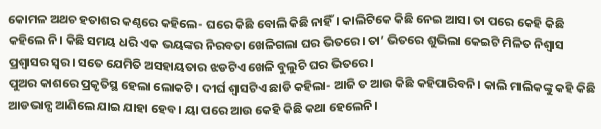କୋମଳ ଅଥଚ ହତାଶର କଣ୍ଠରେ କହିଲେ- ଘରେ କିଛି ବୋଲି କିଛି ନାହିଁ। କାଲିଟିକେ କିଛି ନେଇ ଆସ। ତା ପରେ କେହି କିଛି କହିଲେ ନି। କିଛି ସମୟ ଧରି ଏକ ଭୟଙ୍କର ନିରବତା ଖେଳିଗଲା ଘର ଭିତରେ। ତା’ ଭିତରେ ଶୁଭିଲା କେଇଟି ମିଳିତ ନିଶ୍ୱାସ ପ୍ରଶ୍ୱାସର ସ୍ୱର। ସତେ ଯେମିତି ଅସହାୟତାର ଝଡଟିଏ ଖେଳି ବୁଲୁଚି ଘର ଭିତରେ।
ପୁଅର କାଶରେ ପ୍ରକୃତିସ୍ଥ ହେଲା ଲୋକଟି। ଦୀର୍ଘ ଶ୍ୱାସଟିଏ ଛାଡି କହିଲା- ଆଜି ତ ଆଉ କିଛି କହିପାରିବନି। କାଲି ମାଲିକଙ୍କୁ କହି କିଛି ଆଡଭାନ୍ସ ଆଣିଲେ ଯାଇ ଯାହା ହେବ। ୟା ପରେ ଆଉ କେହି କିଛି କଥା ହେଲେନି।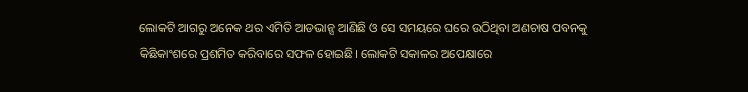ଲୋକଟି ଆଗରୁ ଅନେକ ଥର ଏମିତି ଆଡଭାନ୍ସ ଆଣିଛି ଓ ସେ ସମୟରେ ଘରେ ଉଠିଥିବା ଅଣଚାଷ ପବନକୁ କିଛିକାଂଶରେ ପ୍ରଶମିତ କରିବାରେ ସଫଳ ହୋଇଛି। ଲୋକଟି ସକାଳର ଅପେକ୍ଷାରେ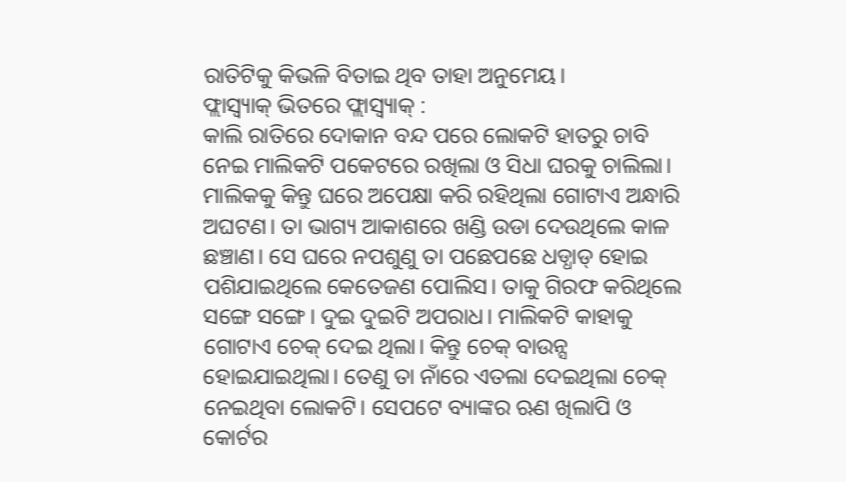ରାତିଟିକୁ କିଭଳି ବିତାଇ ଥିବ ତାହା ଅନୁମେୟ।
ଫ୍ଲାସ୍ବ୍ୟାକ୍ ଭିତରେ ଫ୍ଲାସ୍ବ୍ୟାକ୍ :
କାଲି ରାତିରେ ଦୋକାନ ବନ୍ଦ ପରେ ଲୋକଟି ହାତରୁ ଚାବି ନେଇ ମାଲିକଟି ପକେଟରେ ରଖିଲା ଓ ସିଧା ଘରକୁ ଚାଲିଲା। ମାଲିକକୁ କିନ୍ତୁ ଘରେ ଅପେକ୍ଷା କରି ରହିଥିଲା ଗୋଟାଏ ଅନ୍ଧାରି ଅଘଟଣ। ତା ଭାଗ୍ୟ ଆକାଶରେ ଖଣ୍ଡି ଉଡା ଦେଉଥିଲେ କାଳ ଛଞ୍ଚାଣ। ସେ ଘରେ ନପଶୁଣୁ ତା ପଛେପଛେ ଧଡ୍ଧାଡ୍ ହୋଇ ପଶିଯାଇଥିଲେ କେତେଜଣ ପୋଲିସ। ତାକୁ ଗିରଫ କରିଥିଲେ ସଙ୍ଗେ ସଙ୍ଗେ। ଦୁଇ ଦୁଇଟି ଅପରାଧ। ମାଲିକଟି କାହାକୁ ଗୋଟାଏ ଚେକ୍ ଦେଇ ଥିଲା। କିନ୍ତୁ ଚେକ୍ ବାଉନ୍ସ ହୋଇଯାଇଥିଲା। ତେଣୁ ତା ନାଁରେ ଏତଲା ଦେଇଥିଲା ଚେକ୍ ନେଇଥିବା ଲୋକଟି। ସେପଟେ ବ୍ୟାଙ୍କର ଋଣ ଖିଲାପି ଓ କୋର୍ଟର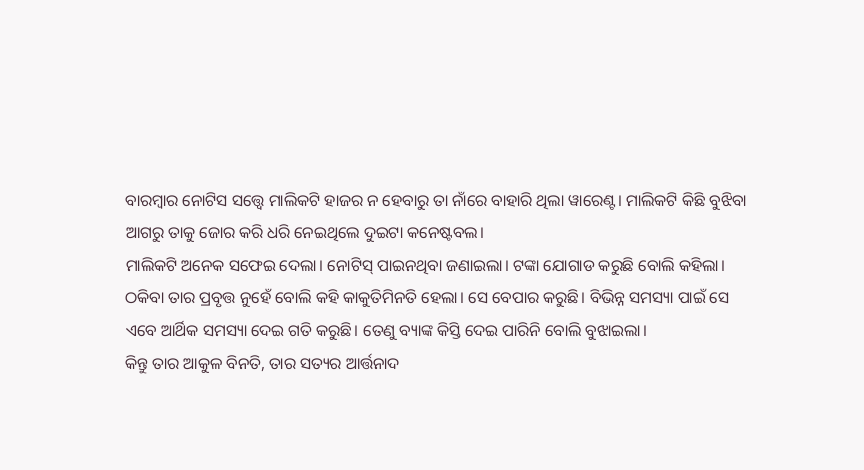ବାରମ୍ବାର ନୋଟିସ ସତ୍ତ୍ୱେ ମାଲିକଟି ହାଜର ନ ହେବାରୁ ତା ନାଁରେ ବାହାରି ଥିଲା ୱାରେଣ୍ଟ। ମାଲିକଟି କିଛି ବୁଝିବା ଆଗରୁ ତାକୁ ଜୋର କରି ଧରି ନେଇଥିଲେ ଦୁଇଟା କନେଷ୍ଟବଲ।
ମାଲିକଟି ଅନେକ ସଫେଇ ଦେଲା। ନୋଟିସ୍ ପାଇନଥିବା ଜଣାଇଲା। ଟଙ୍କା ଯୋଗାଡ କରୁଛି ବୋଲି କହିଲା। ଠକିବା ତାର ପ୍ରବୃତ୍ତ ନୁହେଁ ବୋଲି କହି କାକୁତିମିନତି ହେଲା। ସେ ବେପାର କରୁଛି। ବିଭିନ୍ନ ସମସ୍ୟା ପାଇଁ ସେ ଏବେ ଆର୍ଥିକ ସମସ୍ୟା ଦେଇ ଗତି କରୁଛି। ତେଣୁ ବ୍ୟାଙ୍କ କିସ୍ତି ଦେଇ ପାରିନି ବୋଲି ବୁଝାଇଲା।
କିନ୍ତୁ ତାର ଆକୁଳ ବିନତି, ତାର ସତ୍ୟର ଆର୍ତ୍ତନାଦ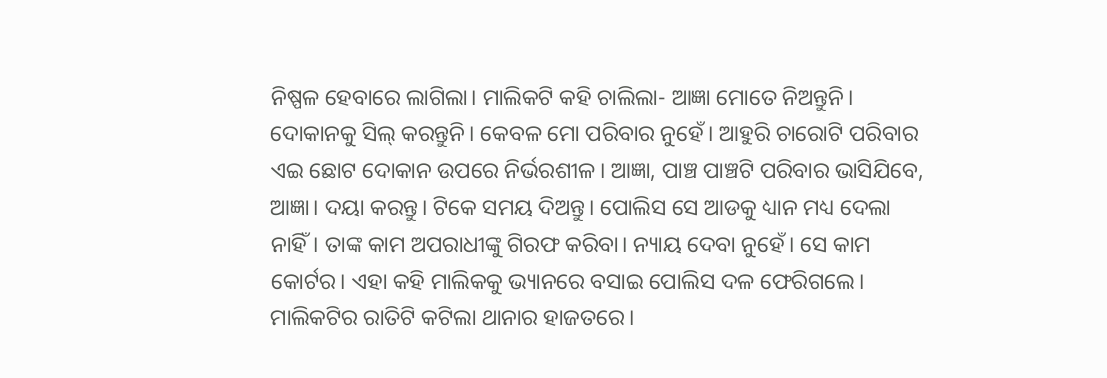ନିଷ୍ପଳ ହେବାରେ ଲାଗିଲା। ମାଲିକଟି କହି ଚାଲିଲା- ଆଜ୍ଞା ମୋତେ ନିଅନ୍ତୁନି। ଦୋକାନକୁ ସିଲ୍ କରନ୍ତୁନି। କେବଳ ମୋ ପରିବାର ନୁହେଁ। ଆହୁରି ଚାରୋଟି ପରିବାର ଏଇ ଛୋଟ ଦୋକାନ ଉପରେ ନିର୍ଭରଶୀଳ। ଆଜ୍ଞା, ପାଞ୍ଚ ପାଞ୍ଚଟି ପରିବାର ଭାସିଯିବେ, ଆଜ୍ଞା। ଦୟା କରନ୍ତୁ। ଟିକେ ସମୟ ଦିଅନ୍ତୁ। ପୋଲିସ ସେ ଆଡକୁ ଧ୍ୟାନ ମଧ୍ୟ ଦେଲା ନାହିଁ। ତାଙ୍କ କାମ ଅପରାଧୀଙ୍କୁ ଗିରଫ କରିବା। ନ୍ୟାୟ ଦେବା ନୁହେଁ। ସେ କାମ କୋର୍ଟର। ଏହା କହି ମାଲିକକୁ ଭ୍ୟାନରେ ବସାଇ ପୋଲିସ ଦଳ ଫେରିଗଲେ। ମାଲିକଟିର ରାତିଟି କଟିଲା ଥାନାର ହାଜତରେ।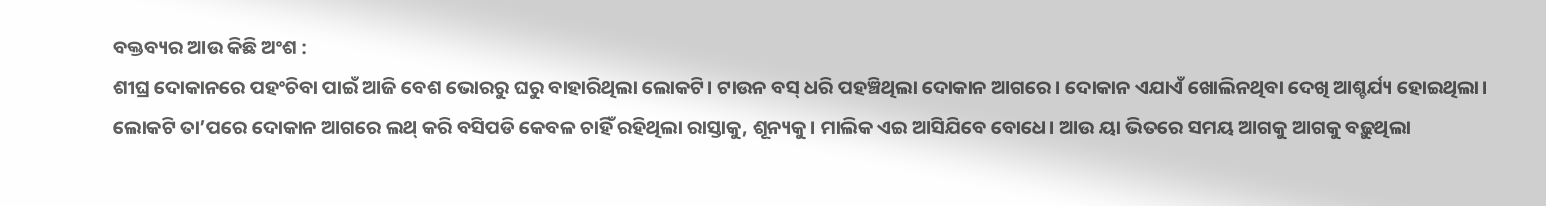ବକ୍ତବ୍ୟର ଆଉ କିଛି ଅଂଶ :
ଶୀଘ୍ର ଦୋକାନରେ ପହଂଚିବା ପାଇଁ ଆଜି ବେଶ ଭୋରରୁ ଘରୁ ବାହାରିଥିଲା ଲୋକଟି। ଟାଉନ ବସ୍ ଧରି ପହଞ୍ଚିଥିଲା ଦୋକାନ ଆଗରେ। ଦୋକାନ ଏଯାଏଁ ଖୋଲିନଥିବା ଦେଖି ଆଶ୍ଚର୍ଯ୍ୟ ହୋଇଥିଲା। ଲୋକଟି ତା’ପରେ ଦୋକାନ ଆଗରେ ଲଥ୍ କରି ବସିପଡି କେବଳ ଚାହିଁ ରହିଥିଲା ରାସ୍ତାକୁ, ଶୂନ୍ୟକୁ। ମାଲିକ ଏଇ ଆସିଯିବେ ବୋଧେ। ଆଉ ୟା ଭିତରେ ସମୟ ଆଗକୁ ଆଗକୁ ବଢ଼ୁଥିଲା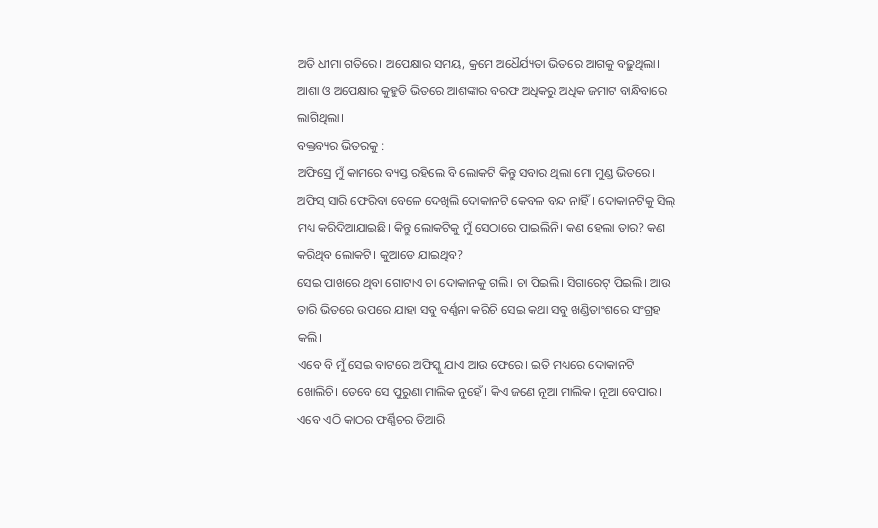ଅତି ଧୀମା ଗତିରେ। ଅପେକ୍ଷାର ସମୟ, କ୍ରମେ ଅଧୈର୍ଯ୍ୟତା ଭିତରେ ଆଗକୁ ବଢ଼ୁଥିଲା। ଆଶା ଓ ଅପେକ୍ଷାର କୁହୁଡି ଭିତରେ ଆଶଙ୍କାର ବରଫ ଅଧିକରୁ ଅଧିକ ଜମାଟ ବାନ୍ଧିବାରେ ଲାଗିଥିଲା।
ବକ୍ତବ୍ୟର ଭିତରକୁ :
ଅଫିସ୍ରେ ମୁଁ କାମରେ ବ୍ୟସ୍ତ ରହିଲେ ବି ଲୋକଟି କିନ୍ତୁ ସବାର ଥିଲା ମୋ ମୁଣ୍ଡ ଭିତରେ। ଅଫିସ୍ ସାରି ଫେରିବା ବେଳେ ଦେଖିଲି ଦୋକାନଟି କେବଳ ବନ୍ଦ ନାହିଁ। ଦୋକାନଟିକୁ ସିଲ୍ ମଧ୍ୟ କରିଦିଆଯାଇଛି। କିନ୍ତୁ ଲୋକଟିକୁ ମୁଁ ସେଠାରେ ପାଇଲିନି। କଣ ହେଲା ତାର? କଣ କରିଥିବ ଲୋକଟି। କୁଆଡେ ଯାଇଥିବ?
ସେଇ ପାଖରେ ଥିବା ଗୋଟାଏ ଚା ଦୋକାନକୁ ଗଲି। ଚା ପିଇଲି। ସିଗାରେଟ୍ ପିଇଲି। ଆଉ ତାରି ଭିତରେ ଉପରେ ଯାହା ସବୁ ବର୍ଣ୍ଣନା କରିଚି ସେଇ କଥା ସବୁ ଖଣ୍ଡିତାଂଶରେ ସଂଗ୍ରହ କଲି।
ଏବେ ବି ମୁଁ ସେଇ ବାଟରେ ଅଫିସ୍କୁ ଯାଏ ଆଉ ଫେରେ। ଇତି ମଧ୍ୟରେ ଦୋକାନଟି ଖୋଲିଚି। ତେବେ ସେ ପୁରୁଣା ମାଲିକ ନୁହେଁ। କିଏ ଜଣେ ନୂଆ ମାଲିକ। ନୂଆ ବେପାର। ଏବେ ଏଠି କାଠର ଫର୍ଣ୍ଣିଚର ତିଆରି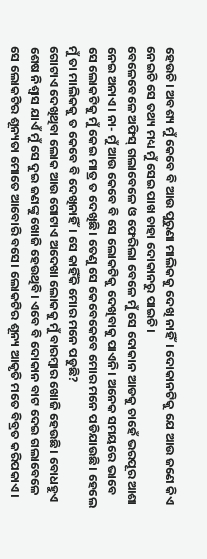ହେଉଚି। ଅବଶ୍ୟ ମୁଁ କେବେ ବି ଆଉ ପୁରୁଣା ମାଲିକକୁ ଦେଖି ନାହିଁ। ଦୋକାନଟିକୁ ଯେ ଆଉ ଜଣେ କିଏ ନେଇଚି ସେ ତଥ୍ୟ ମଧ୍ୟ ମୁଁ ସେଇ ପାଖ ଚାହା ଦୋକାନରୁ ପାଇଚି।
ବେଳେବେଳେ ଅଫିସ୍ ଗଲାବେଳେ ଓ ଫେରିଲା ବେଳେ ମୁଁ ସେ ଦୋକାନ ଆଡକୁ ଚାହେଁ ଭରପୂର ଆଶା ନେଇ ଅନାଏ। ନା- ମୁଁ ଆଉ କେବେ ବି ସେ ଲୋକଟିକୁ ଦେଖିବାକୁ ପାଏନି। ଅନେକ ସମୟରେ ଭାବେ ସେ ଲୋକଟିକୁ ମୁଁ କେଇ ମାତ୍ର ତ ଦେଖିଛି। ତେଣୁ ସେ କେବେକେବେ ମୋର ମନେ ପଡିଯାଉଛି। ହେଲେ ମୁଁ ତା ମାଲିକକୁ ତ କେବେ ବି ଦେଖିନାହିଁ। ସେ କାହିଁକି ମୋର ମନେ ପଡୁଛି?
ଗୋଟାଏ ଦେଖିଥିବା ଲୋକ ଆଉ ଗୋଟାଏ ଅଦେଖା ଲୋକକୁ ମୁଁ ବାରମ୍ବାର ଖୋଜି ହେଉଛି। ବୋଧହୁଏ ଶେଷ ନିଶ୍ୱାସ ଯାଏଁ ମୁଁ ସେ ଦୁଇ ଜଣଙ୍କୁ ଖୋଜି ହେଉଥିବି। ଏବେ ବି ଦୋକାନ ବାଟ ଦେଇ ଗଲାବେଳେ ସେ ଲୋକଟିର ଶୂନ୍ୟତା ମୋତେ ଆବୋରି ବସେ। ଲୋକଟିର ଶୂନ୍ୟ ଆକୃତି ମତେ ବିବ୍ରତ କରିପକାଏ।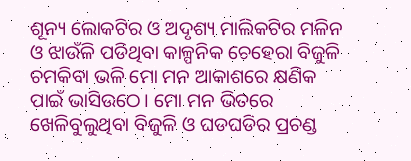ଶୂନ୍ୟ ଲୋକଟିର ଓ ଅଦୃଶ୍ୟ ମାଲିକଟିର ମଳିନ ଓ ଝାଉଁଳି ପଡିଥିବା କାଳ୍ପନିକ ଚେହେରା ବିଜୁଳି ଚମକିବା ଭଳି ମୋ ମନ ଆକାଶରେ କ୍ଷଣିକ ପାଇଁ ଭାସିଉଠେ। ମୋ ମନ ଭିତରେ ଖେଳିବୁଲୁଥିବା ବିଜୁଳି ଓ ଘଡଘଡିର ପ୍ରଚଣ୍ଡ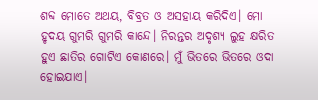ଶବ୍ଦ ମୋତେ ଅଥୟ, ବିବ୍ରତ ଓ ଅସହାୟ କରିଦିଏ। ମୋ ହୃଦୟ ଗୁମରି ଗୁମରି କାନ୍ଦେ। ନିରନ୍ତର ଅଦୃଶ୍ୟ ଲୁହ କ୍ଷରିତ ହୁଏ ଛାତିର ଗୋଟିଏ କୋଣରେ। ମୁଁ ଭିତରେ ଭିତରେ ଓଦା ହୋଇଯାଏ।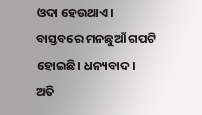ଓଦା ହେଉଥାଏ।
ବାସ୍ତବରେ ମନଛୁଆଁ ଗପଟି ହୋଇଛି। ଧନ୍ୟବାଦ।
ଅତି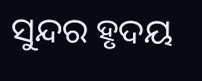ସୁନ୍ଦର ହୃଦୟ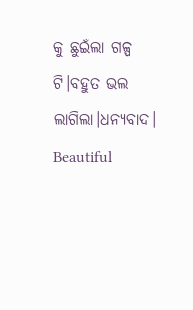କୁ ଛୁଇଁଲା ଗଳ୍ପ ଟି।ବହୁତ ଭଲ ଲାଗିଲା।ଧନ୍ୟବାଦ।
Beautiful